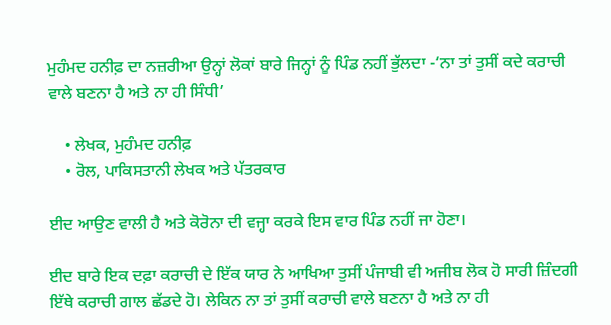ਮੁਹੰਮਦ ਹਨੀਫ਼ ਦਾ ਨਜ਼ਰੀਆ ਉਨ੍ਹਾਂ ਲੋਕਾਂ ਬਾਰੇ ਜਿਨ੍ਹਾਂ ਨੂੰ ਪਿੰਡ ਨਹੀਂ ਭੁੱਲਦਾ -‘ਨਾ ਤਾਂ ਤੁਸੀਂ ਕਦੇ ਕਰਾਚੀ ਵਾਲੇ ਬਣਨਾ ਹੈ ਅਤੇ ਨਾ ਹੀ ਸਿੰਧੀ’

    • ਲੇਖਕ, ਮੁਹੰਮਦ ਹਨੀਫ਼
    • ਰੋਲ, ਪਾਕਿਸਤਾਨੀ ਲੇਖਕ ਅਤੇ ਪੱਤਰਕਾਰ

ਈਦ ਆਉਣ ਵਾਲੀ ਹੈ ਅਤੇ ਕੋਰੋਨਾ ਦੀ ਵਜ੍ਹਾ ਕਰਕੇ ਇਸ ਵਾਰ ਪਿੰਡ ਨਹੀਂ ਜਾ ਹੋਣਾ।

ਈਦ ਬਾਰੇ ਇਕ ਦਫ਼ਾ ਕਰਾਚੀ ਦੇ ਇੱਕ ਯਾਰ ਨੇ ਆਖਿਆ ਤੁਸੀਂ ਪੰਜਾਬੀ ਵੀ ਅਜੀਬ ਲੋਕ ਹੋ ਸਾਰੀ ਜ਼ਿੰਦਗੀ ਇੱਥੇ ਕਰਾਚੀ ਗਾਲ ਛੱਡਦੇ ਹੋ। ਲੇਕਿਨ ਨਾ ਤਾਂ ਤੁਸੀਂ ਕਰਾਚੀ ਵਾਲੇ ਬਣਨਾ ਹੈ ਅਤੇ ਨਾ ਹੀ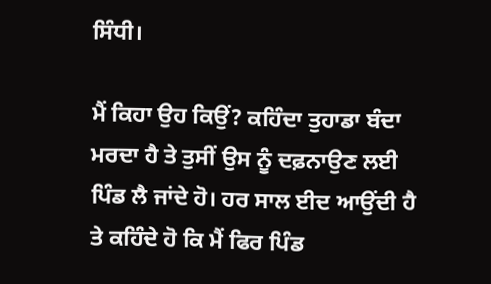ਸਿੰਧੀ।

ਮੈਂ ਕਿਹਾ ਉਹ ਕਿਉਂ? ਕਹਿੰਦਾ ਤੁਹਾਡਾ ਬੰਦਾ ਮਰਦਾ ਹੈ ਤੇ ਤੁਸੀਂ ਉਸ ਨੂੰ ਦਫ਼ਨਾਉਣ ਲਈ ਪਿੰਡ ਲੈ ਜਾਂਦੇ ਹੋ। ਹਰ ਸਾਲ ਈਦ ਆਉਂਦੀ ਹੈ ਤੇ ਕਹਿੰਦੇ ਹੋ ਕਿ ਮੈਂ ਫਿਰ ਪਿੰਡ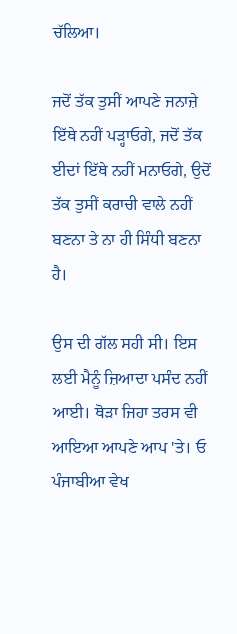ਚੱਲਿਆ।

ਜਦੋਂ ਤੱਕ ਤੁਸੀਂ ਆਪਣੇ ਜਨਾਜ਼ੇ ਇੱਥੇ ਨਹੀਂ ਪੜ੍ਹਾਓਗੇ, ਜਦੋਂ ਤੱਕ ਈਦਾਂ ਇੱਥੇ ਨਹੀਂ ਮਨਾਓਗੇ, ਉਦੋਂ ਤੱਕ ਤੁਸੀਂ ਕਰਾਚੀ ਵਾਲੇ ਨਹੀਂ ਬਣਨਾ ਤੇ ਨਾ ਹੀ ਸਿੰਧੀ ਬਣਨਾ ਹੈ।

ਉਸ ਦੀ ਗੱਲ ਸਹੀ ਸੀ। ਇਸ ਲਈ ਮੈਨੂੰ ਜ਼ਿਆਦਾ ਪਸੰਦ ਨਹੀਂ ਆਈ। ਥੋੜਾ ਜਿਹਾ ਤਰਸ ਵੀ ਆਇਆ ਆਪਣੇ ਆਪ 'ਤੇ। ਓ ਪੰਜਾਬੀਆ ਵੇਖ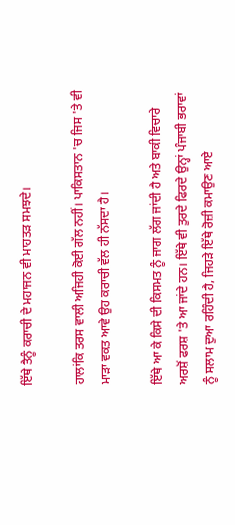ਇੱਥੇ ਤੈਨੂੰ ਕਰਾਚੀ ਦੇ ਮਹਾਜਨ ਵੀ ਮਾਹਤੜ ਸਮਝਦੇ।

ਹਾਲਾਂਕਿ ਤਰਸ ਵਾਲੀ ਅਜਿਹੀ ਕੋਈ ਗੱਲ ਨਹੀਂ। ਪਾਕਿਸਤਾਨ 'ਚ ਜਿਸ 'ਤੇ ਵੀ ਮਾੜਾ ਵਕਤ ਆਵੇ ਉਹ ਕਰਾਚੀ ਵੱਲ ਹੀ ਨੱਸਦਾ ਹੈ।

ਇੱਥੇ ਆ ਕੇ ਕਿਸੇ ਦੀ ਕਿਸਮਤ ਨੂੰ ਜਾਗ ਲੱਗ ਜਾਂਦੀ ਹੈ ਅਤੇ ਬਾਕੀ ਵਿਚਾਰੇ ਅਰਸ਼ੋਂ ਫਰਸ਼ 'ਤੇ ਆ ਜਾਂਦੇ ਹਨ। ਇੱਥੇ ਵੀ ਤੁਰਦੇ ਫਿਰਦੇ ਉਨ੍ਹਾਂ ਪੰਜਾਬੀ ਭਰਾਵਾਂ ਨੂੰ ਸਲਾਮ ਦੁਆ ਰਹਿੰਦੀ ਹੈ, ਜਿਹੜੇ ਇੱਥੇ ਰੋਜ਼ੀ ਕਮਾਉਣ ਆਏ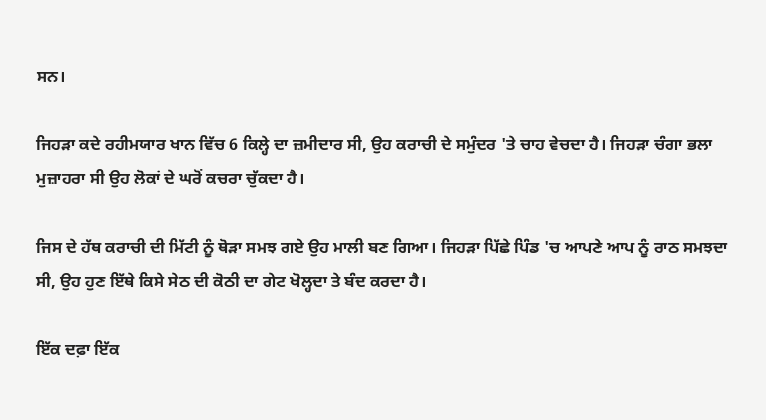ਸਨ।

ਜਿਹੜਾ ਕਦੇ ਰਹੀਮਯਾਰ ਖਾਨ ਵਿੱਚ 6 ਕਿਲ੍ਹੇ ਦਾ ਜ਼ਮੀਦਾਰ ਸੀ, ਉਹ ਕਰਾਚੀ ਦੇ ਸਮੁੰਦਰ 'ਤੇ ਚਾਹ ਵੇਚਦਾ ਹੈ। ਜਿਹੜਾ ਚੰਗਾ ਭਲਾ ਮੁਜ਼ਾਹਰਾ ਸੀ ਉਹ ਲੋਕਾਂ ਦੇ ਘਰੋਂ ਕਚਰਾ ਚੁੱਕਦਾ ਹੈ।

ਜਿਸ ਦੇ ਹੱਥ ਕਰਾਚੀ ਦੀ ਮਿੱਟੀ ਨੂੰ ਥੋੜਾ ਸਮਝ ਗਏ ਉਹ ਮਾਲੀ ਬਣ ਗਿਆ। ਜਿਹੜਾ ਪਿੱਛੇ ਪਿੰਡ 'ਚ ਆਪਣੇ ਆਪ ਨੂੰ ਰਾਠ ਸਮਝਦਾ ਸੀ, ਉਹ ਹੁਣ ਇੱਥੇ ਕਿਸੇ ਸੇਠ ਦੀ ਕੋਠੀ ਦਾ ਗੇਟ ਖੋਲ੍ਹਦਾ ਤੇ ਬੰਦ ਕਰਦਾ ਹੈ।

ਇੱਕ ਦਫ਼ਾ ਇੱਕ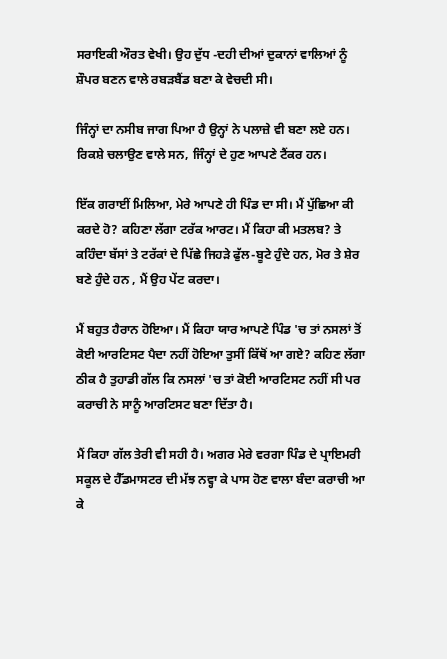ਸਰਾਇਕੀ ਔਰਤ ਵੇਖੀ। ਉਹ ਦੁੱਧ -ਦਹੀ ਦੀਆਂ ਦੁਕਾਨਾਂ ਵਾਲਿਆਂ ਨੂੰ ਸ਼ੌਪਰ ਬਣਨ ਵਾਲੇ ਰਬੜਬੈਂਡ ਬਣਾ ਕੇ ਵੇਚਦੀ ਸੀ।

ਜਿੰਨ੍ਹਾਂ ਦਾ ਨਸੀਬ ਜਾਗ ਪਿਆ ਹੈ ਉਨ੍ਹਾਂ ਨੇ ਪਲਾਜ਼ੇ ਵੀ ਬਣਾ ਲਏ ਹਨ। ਰਿਕਸ਼ੇ ਚਲਾਉਣ ਵਾਲੇ ਸਨ, ਜਿੰਨ੍ਹਾਂ ਦੇ ਹੁਣ ਆਪਣੇ ਟੈਂਕਰ ਹਨ।

ਇੱਕ ਗਰਾਈਂ ਮਿਲਿਆ, ਮੇਰੇ ਆਪਣੇ ਹੀ ਪਿੰਡ ਦਾ ਸੀ। ਮੈਂ ਪੁੱਛਿਆ ਕੀ ਕਰਦੇ ਹੋ? ਕਹਿਣਾ ਲੱਗਾ ਟਰੱਕ ਆਰਟ। ਮੈਂ ਕਿਹਾ ਕੀ ਮਤਲਬ? ਤੇ ਕਹਿੰਦਾ ਬੱਸਾਂ ਤੇ ਟਰੱਕਾਂ ਦੇ ਪਿੱਛੇ ਜਿਹੜੇ ਫੁੱਲ-ਬੂਟੇ ਹੁੰਦੇ ਹਨ, ਮੋਰ ਤੇ ਸ਼ੇਰ ਬਣੇ ਹੁੰਦੇ ਹਨ , ਮੈਂ ਉਹ ਪੇਂਟ ਕਰਦਾ।

ਮੈਂ ਬਹੁਤ ਹੈਰਾਨ ਹੋਇਆ। ਮੈਂ ਕਿਹਾ ਯਾਰ ਆਪਣੇ ਪਿੰਡ 'ਚ ਤਾਂ ਨਸਲਾਂ ਤੋਂ ਕੋਈ ਆਰਟਿਸਟ ਪੈਦਾ ਨਹੀਂ ਹੋਇਆ ਤੁਸੀਂ ਕਿੱਥੋਂ ਆ ਗਏ? ਕਹਿਣ ਲੱਗਾ ਠੀਕ ਹੈ ਤੁਹਾਡੀ ਗੱਲ ਕਿ ਨਸਲਾਂ 'ਚ ਤਾਂ ਕੋਈ ਆਰਟਿਸਟ ਨਹੀਂ ਸੀ ਪਰ ਕਰਾਚੀ ਨੇ ਸਾਨੂੰ ਆਰਟਿਸਟ ਬਣਾ ਦਿੱਤਾ ਹੈ।

ਮੈਂ ਕਿਹਾ ਗੱਲ ਤੇਰੀ ਵੀ ਸਹੀ ਹੈ। ਅਗਰ ਮੇਰੇ ਵਰਗਾ ਪਿੰਡ ਦੇ ਪ੍ਰਾਇਮਰੀ ਸਕੂਲ ਦੇ ਹੈੱਡਮਾਸਟਰ ਦੀ ਮੱਝ ਨਵ੍ਹਾ ਕੇ ਪਾਸ ਹੋਣ ਵਾਲਾ ਬੰਦਾ ਕਰਾਚੀ ਆ ਕੇ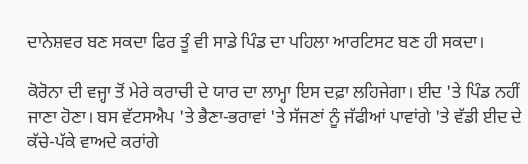ਦਾਨੇਸ਼ਵਰ ਬਣ ਸਕਦਾ ਫਿਰ ਤੂੰ ਵੀ ਸਾਡੇ ਪਿੰਡ ਦਾ ਪਹਿਲਾ ਆਰਟਿਸਟ ਬਣ ਹੀ ਸਕਦਾ।

ਕੋਰੋਨਾ ਦੀ ਵਜ੍ਹਾ ਤੋਂ ਮੇਰੇ ਕਰਾਚੀ ਦੇ ਯਾਰ ਦਾ ਲਾਮ੍ਹਾ ਇਸ ਦਫ਼ਾ ਲਹਿਜੇਗਾ। ਈਦ 'ਤੇ ਪਿੰਡ ਨਹੀਂ ਜਾਣਾ ਹੋਣਾ। ਬਸ ਵੱਟਸਐਪ 'ਤੇ ਭੈਣਾ-ਭਰਾਵਾਂ 'ਤੇ ਸੱਜਣਾਂ ਨੂੰ ਜੱਫੀਆਂ ਪਾਵਾਂਗੇ 'ਤੇ ਵੱਡੀ ਈਦ ਦੇ ਕੱਚੇ-ਪੱਕੇ ਵਾਅਦੇ ਕਰਾਂਗੇ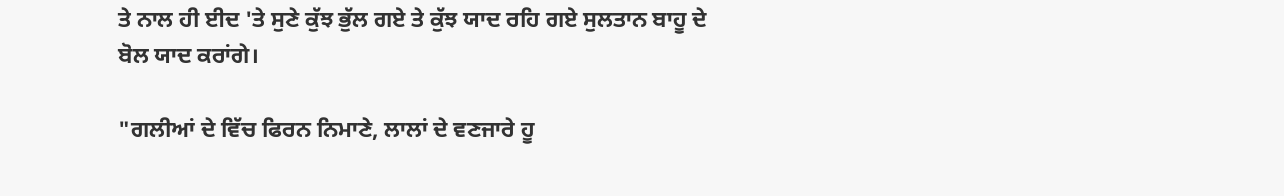ਤੇ ਨਾਲ ਹੀ ਈਦ 'ਤੇ ਸੁਣੇ ਕੁੱਝ ਭੁੱਲ ਗਏ ਤੇ ਕੁੱਝ ਯਾਦ ਰਹਿ ਗਏ ਸੁਲਤਾਨ ਬਾਹੂ ਦੇ ਬੋਲ ਯਾਦ ਕਰਾਂਗੇ।

"ਗਲੀਆਂ ਦੇ ਵਿੱਚ ਫਿਰਨ ਨਿਮਾਣੇ, ਲਾਲਾਂ ਦੇ ਵਣਜਾਰੇ ਹੂ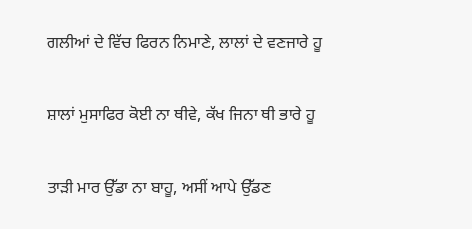ਗਲੀਆਂ ਦੇ ਵਿੱਚ ਫਿਰਨ ਨਿਮਾਣੇ, ਲਾਲਾਂ ਦੇ ਵਣਜਾਰੇ ਹੂ

ਸ਼ਾਲਾਂ ਮੁਸਾਫਿਰ ਕੋਈ ਨਾ ਥੀਵੇ, ਕੱਖ ਜਿਨਾ ਥੀ ਭਾਰੇ ਹੂ

ਤਾੜੀ ਮਾਰ ਉੱਡਾ ਨਾ ਬਾਹੂ, ਅਸੀਂ ਆਪੇ ਉੱਡਣ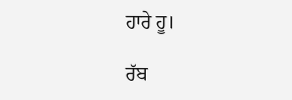ਹਾਰੇ ਹੂ।

ਰੱਬ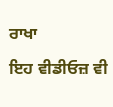ਰਾਖਾ

ਇਹ ਵੀਡੀਓਜ਼ ਵੀ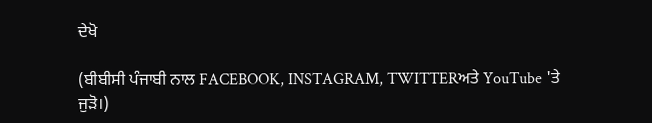ਦੇਖੋ

(ਬੀਬੀਸੀ ਪੰਜਾਬੀ ਨਾਲ FACEBOOK, INSTAGRAM, TWITTERਅਤੇ YouTube 'ਤੇ ਜੁੜੋ।)